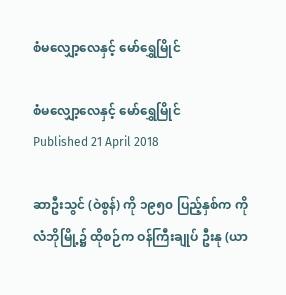စံမလျှော့လေနှင့် မော်ရွှေမြိုင်

စံမလျှော့လေနှင့် မော်ရွှေမြိုင်
Published 21 April 2018

ဆာဦးသွင် (ဝဲစွန်) ကို ၁၉၅၀ ပြည့်နှစ်က ကိုလံဘိုမြို့၌ ထိုစဉ်က ဝန်ကြီးချုပ် ဦးနု (ယာ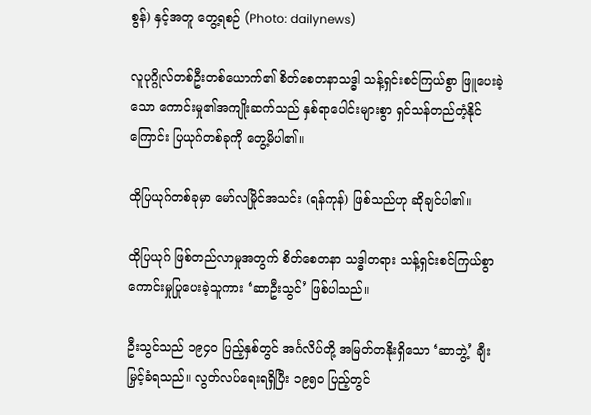စွန်) နှင့်အတူ တွေ့ရစဉ် (Photo: dailynews)

လူပုဂ္ဂိုလ်တစ်ဦးတစ်ယောက်၏ စိတ်စေတနာသဒ္ဓါ သန့်ရှင်းစင်ကြယ်စွာ ဖြူပေးခဲ့သော ကောင်းမှု၏အကျိုးဆက်သည် နှစ်ရာပေါင်းများစွာ ရှင်သန်တည်တံ့နိုင်ကြောင်း ပြယုဂ်တစ်ခုကို တွေ့မိပါ၏။

ထိုပြယုဂ်တစ်ခုမှာ မော်လမြိုင်အသင်း (ရန်ကုန်) ဖြစ်သည်ဟု ဆိုချင်ပါ၏။

ထိုပြယုဂ် ဖြစ်တည်လာမှုအတွက် စိတ်စေတနာ သဒ္ဓါတရား သန့်ရှင်းစင်ကြယ်စွာ ကောင်းမှုပြုပေးခဲ့သူကား ‘ဆာဦးသွင်’ ဖြစ်ပါသည်။

ဦးသွင်သည် ၁၉၄၀ ပြည့်နှစ်တွင် အင်္ဂလိပ်တို့ အမြတ်တနိုးရှိသော ‘ဆာဘွဲ့’ ချီးမြှင့်ခံရသည်။ လွတ်လပ်ရေးရရှိပြီး ၁၉၅၀ ပြည့်တွင်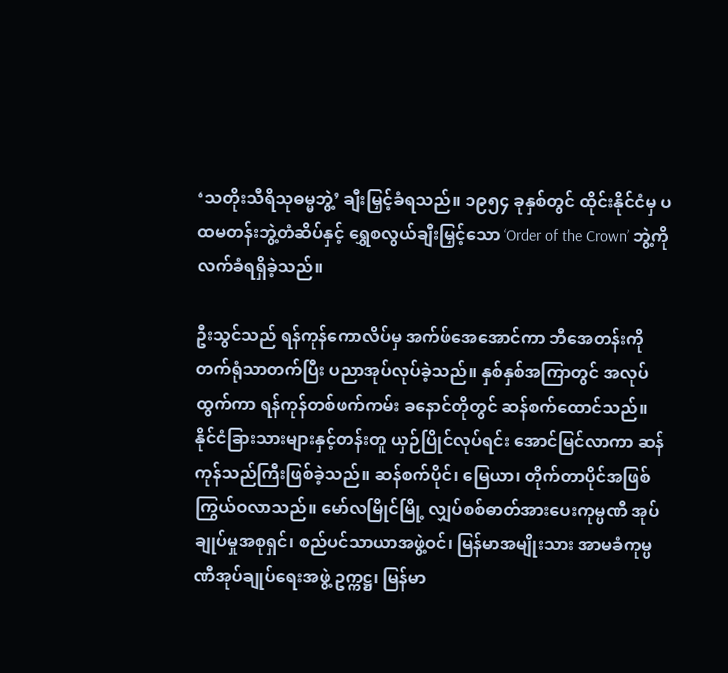‘သတိုးသီရိသုဓမ္မဘွဲ့’ ချီးမြှင့်ခံရသည်။ ၁၉၅၄ ခုနှစ်တွင် ထိုင်းနိုင်ငံမှ ပထမတန်းဘွဲ့တံဆိပ်နှင့် ရွှေစလွယ်ချီးမြှင့်သော ‘Order of the Crown’ ဘွဲ့ကို လက်ခံရရှိခဲ့သည်။

ဦးသွင်သည် ရန်ကုန်ကောလိပ်မှ အက်ဖ်အေအောင်ကာ ဘီအေတန်းကို တက်ရုံသာတက်ပြီး ပညာအုပ်လုပ်ခဲ့သည်။ နှစ်နှစ်အကြာတွင် အလုပ်ထွက်ကာ ရန်ကုန်တစ်ဖက်ကမ်း ခနောင်တိုတွင် ဆန်စက်ထောင်သည်။ နိုင်ငံခြားသားများနှင့်တန်းတူ ယှဉ်ပြိုင်လုပ်ရင်း အောင်မြင်လာကာ ဆန်ကုန်သည်ကြီးဖြစ်ခဲ့သည်။ ဆန်စက်ပိုင်၊ မြေယာ၊ တိုက်တာပိုင်အဖြစ် ကြွယ်ဝလာသည်။ မော်လမြိုင်မြို့ လျှပ်စစ်ဓာတ်အားပေးကုမ္ပဏီ အုပ်ချုပ်မှုအစုရှင်၊ စည်ပင်သာယာအဖွဲ့ဝင်၊ မြန်မာအမျိုးသား အာမခံကုမ္ပဏီအုပ်ချုပ်ရေးအဖွဲ့ ဥက္ကဋ္ဌ၊ မြန်မာ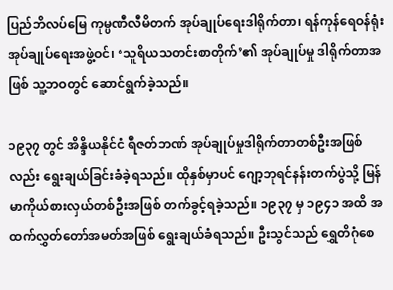ပြည်ဘိလပ်မြေ ကုမ္ပဏီလီမိတက် အုပ်ချုပ်ရေးဒါရိုက်တာ၊ ရန်ကုန်ရေဝန်ရုံး အုပ်ချုပ်ရေးအဖွဲ့ဝင်၊ ‘သူရိယသတင်းစာတိုက်’၏ အုပ်ချုပ်မှု ဒါရိုက်တာအဖြစ် သူ့ဘဝတွင် ဆောင်ရွက်ခဲ့သည်။

၁၉၃၇ တွင် အိန္ဒိယနိုင်ငံ ရီဇတ်ဘဏ် အုပ်ချုပ်မှုဒါရိုက်တာတစ်ဦးအဖြစ်လည်း ရွေးချယ်ခြင်းခံခဲ့ရသည်။ ထိုနှစ်မှာပင် ဂျော့ဘုရင်နန်းတက်ပွဲသို့ မြန်မာကိုယ်စားလှယ်တစ်ဦးအဖြစ် တက်ခွင့်ရခဲ့သည်။ ၁၉၃၇ မှ ၁၉၄၁ အထိ အထက်လွှတ်တော်အမတ်အဖြစ် ရွေးချယ်ခံရသည်။ ဦးသွင်သည် ရွှေတိဂုံစေ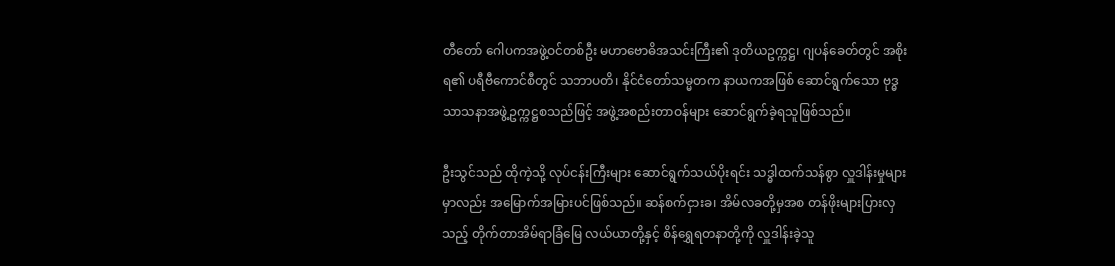တီတော် ဂေါပကအဖွဲ့ဝင်တစ်ဦး မဟာဗောဓိအသင်းကြီး၏ ဒုတိယဥက္ကဋ္ဌ၊ ဂျပန်ခေတ်တွင် အစိုးရ၏ ပရီဗီကောင်စီတွင် သဘာပတိ၊ နိုင်ငံတော်သမ္မတက နာယကအဖြစ် ဆောင်ရွက်သော ဗုဒ္ဓသာသနာအဖွဲ့ဥက္ကဋ္ဌစသည်ဖြင့် အဖွဲ့အစည်းတာဝန်များ ဆောင်ရွက်ခဲ့ရသူဖြစ်သည်။

ဦးသွင်သည် ထိုကဲ့သို့ လုပ်ငန်းကြီးများ ဆောင်ရွက်သယ်ပိုးရင်း သဒ္ဓါထက်သန်စွာ လှူဒါန်းမှုများမှာလည်း အမြောက်အမြားပင်ဖြစ်သည်။ ဆန်စက်ငှားခ၊ အိမ်လခတို့မှအစ တန်ဖိုးများပြားလှသည့် တိုက်တာအိမ်ရာခြံမြေ လယ်ယာတို့နှင့် စိန်ရွှေရတနာတို့ကို လှူဒါန်းခဲ့သူ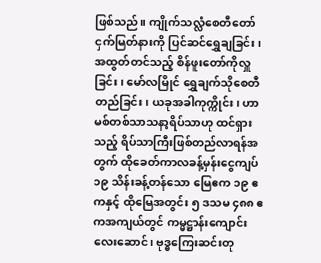ဖြစ်သည်။ ကျိုက်သလ္လံစေတီတော် ငှက်မြတ်နားကို ပြင်ဆင်ရွှေချခြင်း၊ အထွတ်တင်သည့် စိန်ဖူးတော်ကိုလှူခြင်း၊ မော်လမြိုင် ရွှေချက်သိုစေတီတည်ခြင်း၊ ယခုအခါကုက္ကိုင်း၊ ဟာမစ်တစ်သာသနာ့ရိပ်သာဟု ထင်ရှားသည့် ရိပ်သာကြီးဖြစ်တည်လာရန်အတွက် ထိုခေတ်ကာလခန့်မှန်းငွေကျပ် ၁၉ သိန်းခန့်တန်သော မြေဧက ၁၉ ဧကနှင့် ထိုမြေအတွင်း ၅ ဒသမ ၄၈၈ ဧကအကျယ်တွင် ကမ္မဋ္ဌာန်းကျောင်းလေးဆောင်၊ ဗုဒ္ဓကြေးဆင်းတု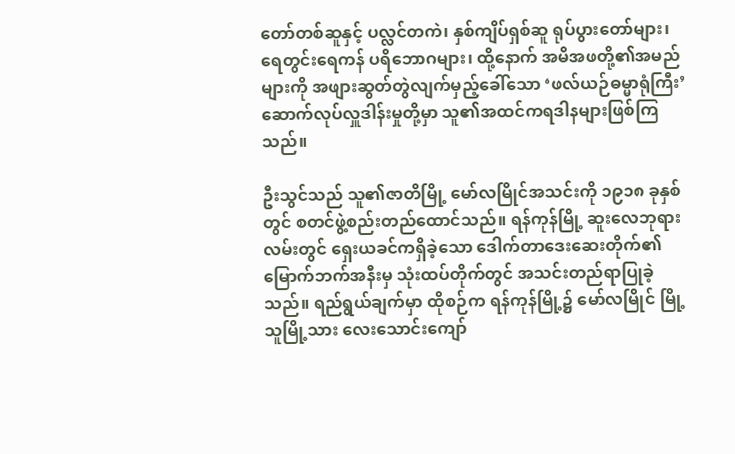တော်တစ်ဆူနှင့် ပလ္လင်တကဲ၊ နှစ်ကျိပ်ရှစ်ဆူ ရုပ်ပွားတော်များ၊ ရေတွင်းရေကန် ပရိဘောဂများ၊ ထို့နောက် အမိအဖတို့၏အမည်များကို အဖျားဆွတ်တွဲလျက်မှည့်ခေါ်သော ‘ဖလ်ယဉ်ဓမ္မာရုံကြီး’ ဆောက်လုပ်လှူဒါန်းမှုတို့မှာ သူ၏အထင်ကရဒါနများဖြစ်ကြသည်။

ဦးသွင်သည် သူ၏ဇာတိမြို့ မော်လမြိုင်အသင်းကို ၁၉၁၈ ခုနှစ်တွင် စတင်ဖွဲ့စည်းတည်ထောင်သည်။ ရန်ကုန်မြို့ ဆူးလေဘုရားလမ်းတွင် ရှေးယခင်ကရှိခဲ့သော ဒေါက်တာဒေးဆေးတိုက်၏ မြောက်ဘက်အနီးမှ သုံးထပ်တိုက်တွင် အသင်းတည်ရာပြုခဲ့သည်။ ရည်ရွယ်ချက်မှာ ထိုစဉ်က ရန်ကုန်မြို့၌ မော်လမြိုင် မြို့သူမြို့သား လေးသောင်းကျော်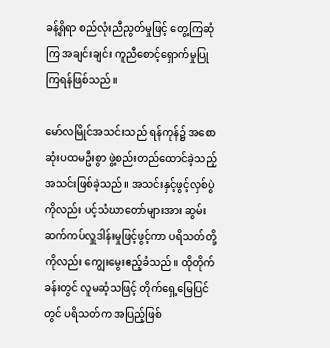ခန့်ရှိရာ စည်လုံးညီညွတ်မှုဖြင့် တွေ့ကြဆုံကြ အချင်းချင်း ကူညီစောင့်ရှောက်မှုပြုကြရန်ဖြစ်သည်။

မော်လမြိုင်အသင်းသည် ရန်ကုန်၌ အစောဆုံးပထမဦးစွာ ဖွဲ့စည်းတည်ထောင်ခဲ့သည့် အသင်းဖြစ်ခဲ့သည်။ အသင်းနှင့်ဖွင့်လှစ်ပွဲကိုလည်း ပင့်သံဃာတော်များအား ဆွမ်းဆက်ကပ်လှူဒါန်းမှုဖြင့်ဖွင့်ကာ ပရိသတ်တို့ကိုလည်း ကျွေးမွေးဧည့်ခံသည်။ ထိုတိုက်ခန်းတွင် လူမဆံ့သဖြင့် တိုက်ရှေ့မြေပြင်တွင် ပရိသတ်က အပြည့်ဖြစ်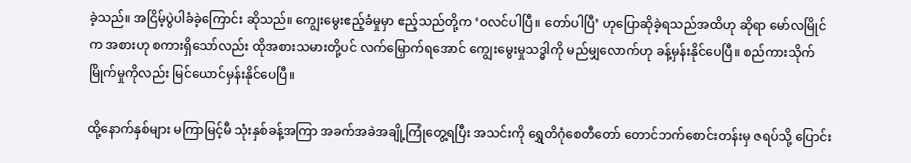ခဲ့သည်။ အငြိမ့်ပွဲပါခံခဲ့ကြောင်း ဆိုသည်။ ကျွေးမွေးဧည့်ခံမှုမှာ ဧည့်သည်တို့က ‘ဝလင်ပါပြီ။ တော်ပါပြီ’ ဟုပြောဆိုခဲ့ရသည်အထိဟု ဆိုရာ မော်လမြိုင်က အစားဟု စကားရှိသော်လည်း ထိုအစားသမားတို့ပင် လက်မြှောက်ရအောင် ကျွေးမွေးမှုသဒ္ဓါကို မည်မျှလောက်ဟု ခန့်မှန်းနိုင်ပေပြီ။ စည်ကားသိုက်မြိုက်မှုကိုလည်း မြင်ယောင်မှန်းနိုင်ပေပြီ။

ထို့နောက်နှစ်များ မကြာမြင့်မီ သုံးနှစ်ခန့်အကြာ အခက်အခဲအချို့ကြုံတွေ့ရပြီး အသင်းကို ရွှေတိဂုံစေတီတော် တောင်ဘက်စောင်းတန်းမှ ဇရပ်သို့ ပြောင်း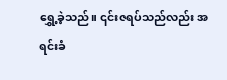ရွှေ့ခဲ့သည်။ ၎င်းဇရပ်သည်လည်း အရင်းခံ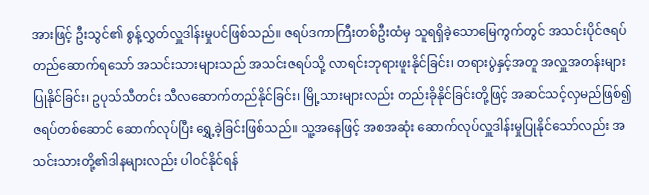အားဖြင့် ဦးသွင်၏ စွန့်လွှတ်လှူဒါန်းမှုပင်ဖြစ်သည်။ ဇရပ်ဒကာကြီးတစ်ဦးထံမှ သူရရှိခဲ့သောမြေကွက်တွင် အသင်းပိုင်ဇရပ်တည်ဆောက်ရသော် အသင်းသားများသည် အသင်းဇရပ်သို့ လာရင်းဘုရားဖူးနိုင်ခြင်း၊ တရားပွဲနှင့်အတူ အလှူအတန်းများပြုနိုင်ခြင်း၊ ဥပုသ်သီတင်း သီလဆောက်တည်နိုင်ခြင်း၊ မြို့သားများလည်း တည်းခိုနိုင်ခြင်းတို့ဖြင့် အဆင်သင့်လှမည်ဖြစ်၍ ဇရပ်တစ်ဆောင် ဆောက်လုပ်ပြီး ရွှေ့ခဲ့ခြင်းဖြစ်သည်။ သူ့အနေဖြင့် အစအဆုံး ဆောက်လုပ်လှူဒါန်းမှုပြုနိုင်သော်လည်း အသင်းသားတို့၏ဒါနများလည်း ပါဝင်နိုင်ရန်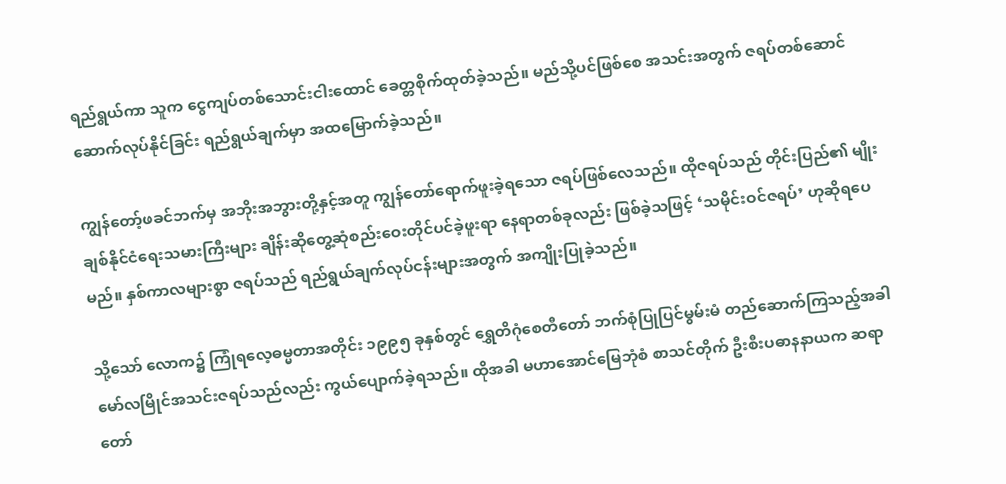ရည်ရွယ်ကာ သူက ငွေကျပ်တစ်သောင်းငါးထောင် ခေတ္တစိုက်ထုတ်ခဲ့သည်။ မည်သို့ပင်ဖြစ်စေ အသင်းအတွက် ဇရပ်တစ်ဆောင် ဆောက်လုပ်နိုင်ခြင်း ရည်ရွယ်ချက်မှာ အထမြောက်ခဲ့သည်။

ကျွန်တော့်ဖခင်ဘက်မှ အဘိုးအဘွားတို့နှင့်အတူ ကျွန်တော်ရောက်ဖူးခဲ့ရသော ဇရပ်ဖြစ်လေသည်။ ထိုဇရပ်သည် တိုင်းပြည်၏ မျိုးချစ်နိုင်ငံရေးသမားကြီးများ ချိန်းဆိုတွေ့ဆုံစည်းဝေးတိုင်ပင်ခဲ့ဖူးရာ နေရာတစ်ခုလည်း ဖြစ်ခဲ့သဖြင့် ‘သမိုင်းဝင်ဇရပ်’ ဟုဆိုရပေမည်။ နှစ်ကာလများစွာ ဇရပ်သည် ရည်ရွယ်ချက်လုပ်ငန်းများအတွက် အကျိုးပြုခဲ့သည်။

သို့သော် လောက၌ ကြုံရလေ့ဓမ္မတာအတိုင်း ၁၉၉၅ ခုနှစ်တွင် ရွှေတိဂုံစေတီတော် ဘက်စုံပြုပြင်မွမ်းမံ တည်ဆောက်ကြသည့်အခါ မော်လမြိုင်အသင်းဇရပ်သည်လည်း ကွယ်ပျောက်ခဲ့ရသည်။ ထိုအခါ မဟာအောင်မြေဘုံစံ စာသင်တိုက် ဦးစီးပဓာနနာယက ဆရာတော်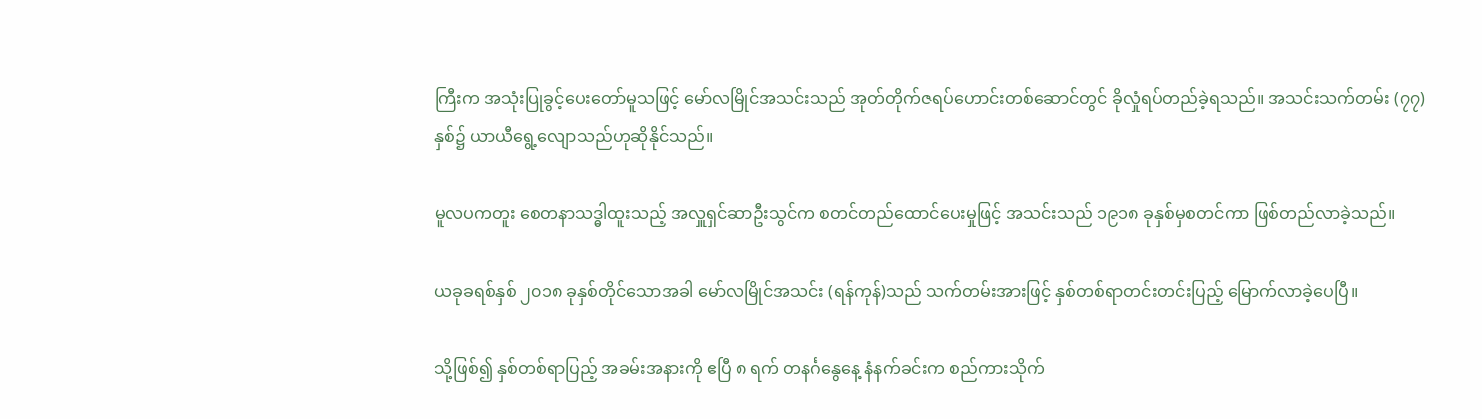ကြီးက အသုံးပြုခွင့်ပေးတော်မူသဖြင့် မော်လမြိုင်အသင်းသည် အုတ်တိုက်ဇရပ်ဟောင်းတစ်ဆောင်တွင် ခိုလှုံရပ်တည်ခဲ့ရသည်။ အသင်းသက်တမ်း (၇၇) နှစ်၌ ယာယီရွေ့လျောသည်ဟုဆိုနိုင်သည်။

မူလပကတူး စေတနာသဒ္ဓါထူးသည့် အလှူရှင်ဆာဦးသွင်က စတင်တည်ထောင်ပေးမှုဖြင့် အသင်းသည် ၁၉၁၈ ခုနှစ်မှစတင်ကာ ဖြစ်တည်လာခဲ့သည်။

ယခုခရစ်နှစ် ၂၀၁၈ ခုနှစ်တိုင်သောအခါ မော်လမြိုင်အသင်း (ရန်ကုန်)သည် သက်တမ်းအားဖြင့် နှစ်တစ်ရာတင်းတင်းပြည့် မြောက်လာခဲ့ပေပြီ။

သို့ဖြစ်၍ နှစ်တစ်ရာပြည့် အခမ်းအနားကို ဧပြီ ၈ ရက် တနင်္ဂနွေနေ့ နံနက်ခင်းက စည်ကားသိုက်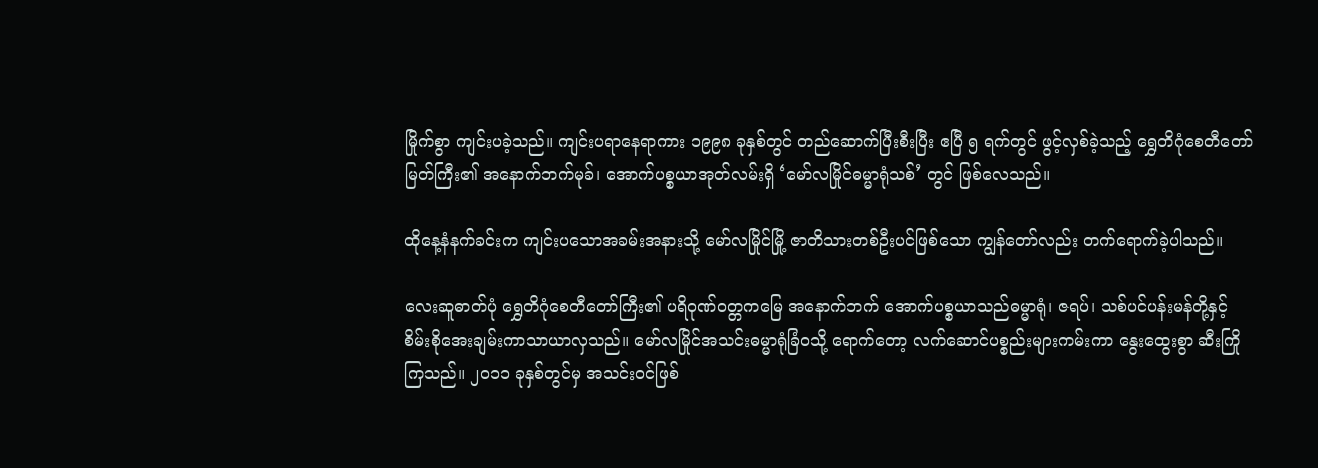မြိုက်စွာ ကျင်းပခဲ့သည်။ ကျင်းပရာနေရာကား ၁၉၉၈ ခုနှစ်တွင် တည်ဆောက်ပြီးစီးပြီး ဧပြီ ၅ ရက်တွင် ဖွင့်လှစ်ခဲ့သည့် ရွှေတိဂုံစေတီတော်မြတ်ကြီး၏ အနောက်ဘက်မုခ်၊ အောက်ပစ္စယာအုတ်လမ်းရှိ ‘မော်လမြိုင်ဓမ္မာရုံသစ်’ တွင် ဖြစ်လေသည်။

ထိုနေ့နံနက်ခင်းက ကျင်းပသောအခမ်းအနားသို့ မော်လမြိုင်မြို့ ဇာတိသားတစ်ဦးပင်ဖြစ်သော ကျွန်တော်လည်း တက်ရောက်ခဲ့ပါသည်။

လေးဆူဓာတ်ပုံ ရွှေတိဂုံစေတီတော်ကြီး၏ ပရိဝုဏ်ဝတ္တကမြေ အနောက်ဘက် အောက်ပစ္စယာသည်ဓမ္မာရုံ၊ ဇရပ်၊ သစ်ပင်ပန်းမန်တို့နှင့် စိမ်းစိုအေးချမ်းကာသာယာလှသည်။ မော်လမြိုင်အသင်းဓမ္မာရုံခြံဝသို့ ရောက်တော့ လက်ဆောင်ပစ္စည်းများကမ်းကာ နွေးထွေးစွာ ဆီးကြိုကြသည်။ ၂၀၁၁ ခုနှစ်တွင်မှ အသင်းဝင်ဖြစ်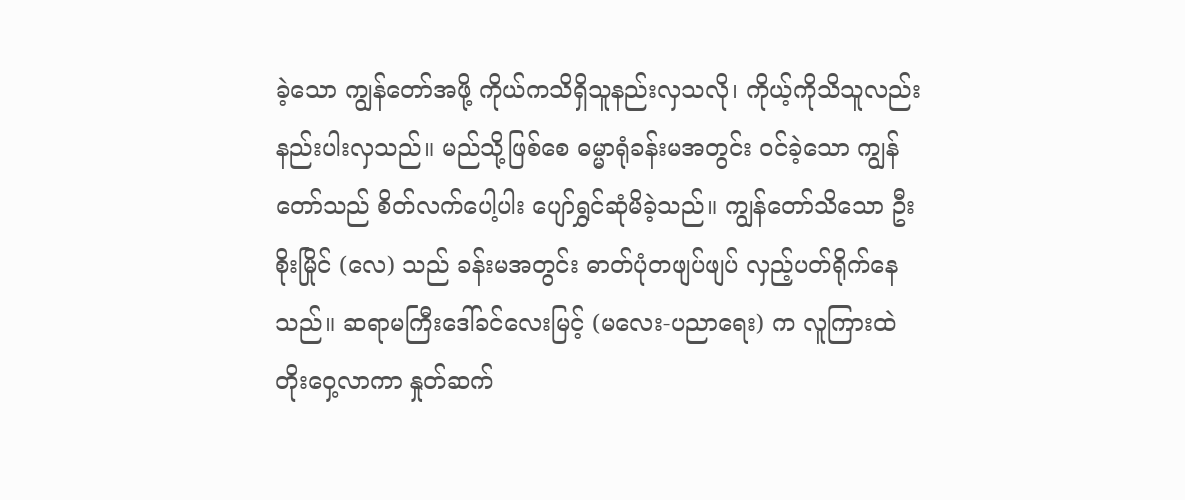ခဲ့သော ကျွန်တော်အဖို့ ကိုယ်ကသိရှိသူနည်းလှသလို၊ ကိုယ့်ကိုသိသူလည်း နည်းပါးလှသည်။ မည်သို့ဖြစ်စေ ဓမ္မာရုံခန်းမအတွင်း ဝင်ခဲ့သော ကျွန်တော်သည် စိတ်လက်ပေါ့ပါး ပျော်ရွှင်ဆုံမိခဲ့သည်။ ကျွန်တော်သိသော ဦးစိုးမြိုင် (လေ) သည် ခန်းမအတွင်း ဓာတ်ပုံတဖျပ်ဖျပ် လှည့်ပတ်ရိုက်နေသည်။ ဆရာမကြီးဒေါ်ခင်လေးမြင့် (မလေး-ပညာရေး) က လူကြားထဲ တိုးဝှေ့လာကာ နှုတ်ဆက်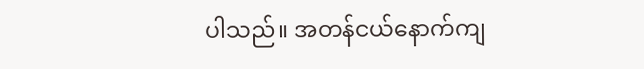ပါသည်။ အတန်ငယ်နောက်ကျ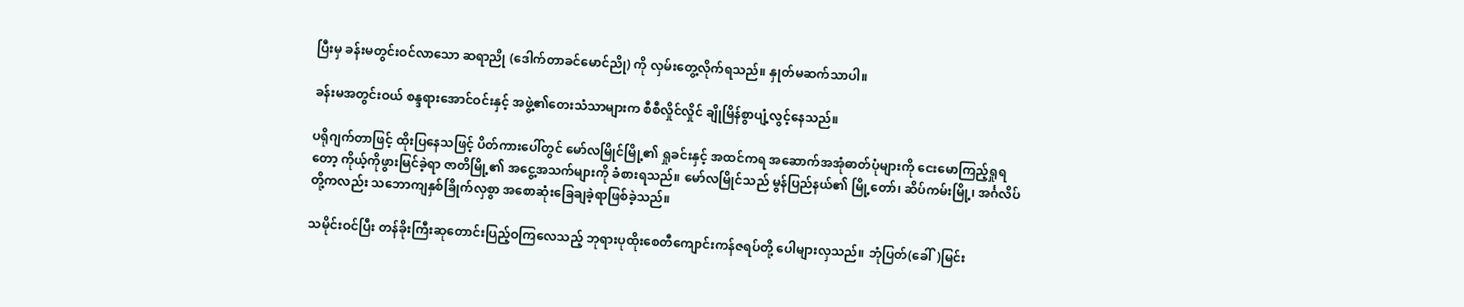ပြီးမှ ခန်းမတွင်းဝင်လာသော ဆရာညို (ဒေါက်တာခင်မောင်ညို) ကို လှမ်းတွေ့လိုက်ရသည်။ နှုတ်မဆက်သာပါ။

ခန်းမအတွင်းဝယ် စန္ဒရားအောင်ဝင်းနှင့် အဖွဲ့၏တေးသံသာများက စီစီလှိုင်လှိုင် ချိုမြိန်စွာပျံ့လွင့်နေသည်။

ပရိုဂျက်တာဖြင့် ထိုးပြနေသဖြင့် ပိတ်ကားပေါ်တွင် မော်လမြိုင်မြို့၏ ရှုခင်းနှင့် အထင်ကရ အဆောက်အအုံဓာတ်ပုံများကို ငေးမောကြည့်ရှုရတော့ ကိုယ့်ကိုဖွားမြင်ခဲ့ရာ ဇာတိမြို့၏ အငွေ့အသက်များကို ခံစားရသည်။ မော်လမြိုင်သည် မွန်ပြည်နယ်၏ မြို့တော်၊ ဆိပ်ကမ်းမြို့၊ အင်္ဂလိပ်တို့ကလည်း သဘောကျနှစ်ခြိုက်လှစွာ အစောဆုံးခြေချခဲ့ရာဖြစ်ခဲ့သည်။

သမိုင်းဝင်ပြီး တန်ခိုးကြီးဆုတောင်းပြည့်ဝကြလေသည့် ဘုရားပုထိုးစေတီကျောင်းကန်ဇရပ်တို့ ပေါများလှသည်။ ဘုံပြတ်(ခေါ်)မြင်း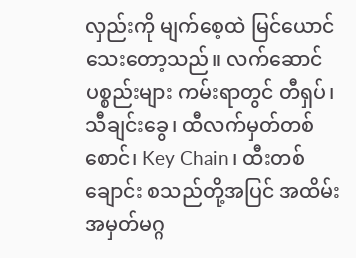လှည်းကို မျက်စေ့ထဲ မြင်ယောင်သေးတော့သည်။ လက်ဆောင်ပစ္စည်းများ ကမ်းရာတွင် တီရှပ်၊ သီချင်းခွေ၊ ထီလက်မှတ်တစ်စောင်၊ Key Chain၊ ထီးတစ်ချောင်း စသည်တို့အပြင် အထိမ်းအမှတ်မဂ္ဂ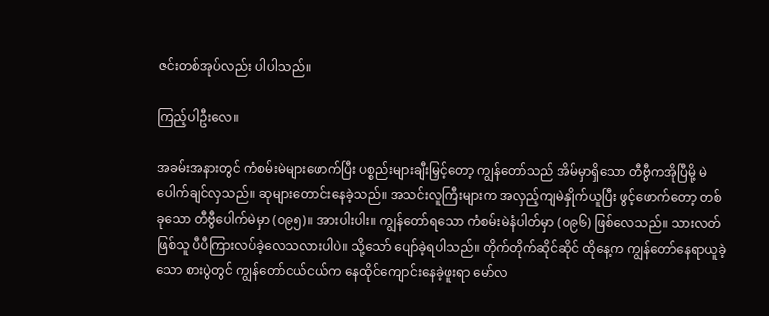ဇင်းတစ်အုပ်လည်း ပါပါသည်။

ကြည့်ပါဦးလေ။

အခမ်းအနားတွင် ကံစမ်းမဲများဖောက်ပြီး ပစ္စည်းများချီးမြှင့်တော့ ကျွန်တော်သည် အိမ်မှာရှိသော တီဗွီကအိုပြီမို့ မဲပေါက်ချင်လှသည်။ ဆုများတောင်းနေခဲ့သည်။ အသင်းလူကြီးများက အလှည့်ကျမဲနှိုက်ယူပြီး ဖွင့်ဖောက်တော့ တစ်ခုသော တီဗွီပေါက်မဲမှာ (၀၉၅)။ အားပါးပါး။ ကျွန်တော်ရသော ကံစမ်းမဲနံပါတ်မှာ (၀၉၆) ဖြစ်လေသည်။ သားလတ်ဖြစ်သူ ပီပီကြားလပ်ခဲ့လေသလားပါပဲ။ သို့သော် ပျော်ခဲ့ရပါသည်။ တိုက်တိုက်ဆိုင်ဆိုင် ထိုနေ့က ကျွန်တော်နေရာယူခဲ့သော စားပွဲတွင် ကျွန်တော်ငယ်ငယ်က နေထိုင်ကျောင်းနေခဲ့ဖူးရာ မော်လ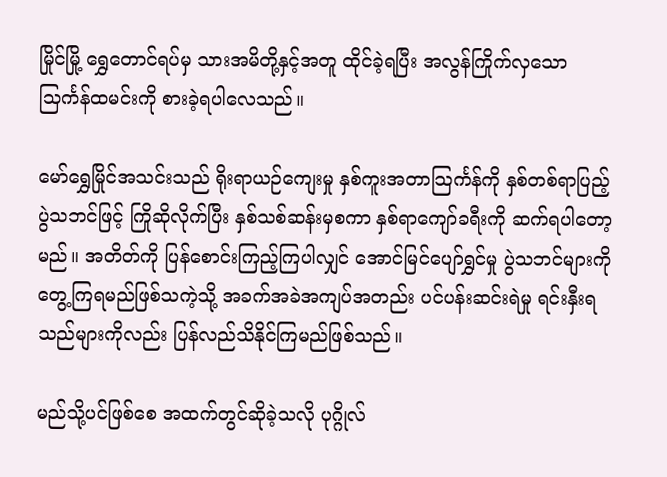မြိုင်မြို့ ရွှေတောင်ရပ်မှ သားအမိတို့နှင့်အတူ ထိုင်ခဲ့ရပြီး အလွန်ကြိုက်လှသော သြင်္ကန်ထမင်းကို စားခဲ့ရပါလေသည်။

မော်ရွှေမြိုင်အသင်းသည် ရိုးရာယဉ်ကျေးမှု နှစ်ကူးအတာသြင်္ကန်ကို နှစ်တစ်ရာပြည့် ပွဲသဘင်ဖြင့် ကြိုဆိုလိုက်ပြီး နှစ်သစ်ဆန်းမှစကာ နှစ်ရာကျော်ခရီးကို ဆက်ရပါတော့မည်။ အတိတ်ကို ပြန်စောင်းကြည့်ကြပါလျှင် အောင်မြင်ပျော်ရွှင်မှု ပွဲသဘင်များကို တွေ့ကြရမည်ဖြစ်သကဲ့သို့ အခက်အခဲအကျပ်အတည်း ပင်ပန်းဆင်းရဲမှု ရင်းနှီးရသည်များကိုလည်း ပြန်လည်သိနိုင်ကြမည်ဖြစ်သည်။

မည်သို့ပင်ဖြစ်စေ အထက်တွင်ဆိုခဲ့သလို ပုဂ္ဂိုလ်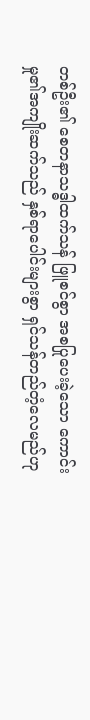တစ်ဦး၏ စေတနာသဒ္ဓါထက်သန် ဖြူစင်စွာ အစပြုပေးခဲ့သော ကောင်းမှု၏အကျိုးဆက်သည် နှစ်ရာပေါင်းများစွာ ရှင်သန်တည်တံ့လေမည်ဟု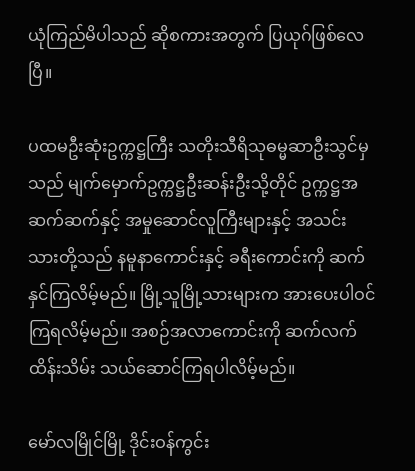ယုံကြည်မိပါသည် ဆိုစကားအတွက် ပြယုဂ်ဖြစ်လေပြီ။

ပထမဦးဆုံးဥက္ကဋ္ဌကြီး သတိုးသီရိသုဓမ္မဆာဦးသွင်မှသည် မျက်မှောက်ဥက္ကဋ္ဌဦးဆန်းဦးသို့တိုင် ဥက္ကဋ္ဌအဆက်ဆက်နှင့် အမှုဆောင်လူကြီးများနှင့် အသင်းသားတို့သည် နမူနာကောင်းနှင့် ခရီးကောင်းကို ဆက်နှင်ကြလိမ့်မည်။ မြို့သူမြို့သားများက အားပေးပါဝင်ကြရလိမ့်မည်။ အစဉ်အလာကောင်းကို ဆက်လက်ထိန်းသိမ်း သယ်ဆောင်ကြရပါလိမ့်မည်။

မော်လမြိုင်မြို့ ဒိုင်းဝန်ကွင်း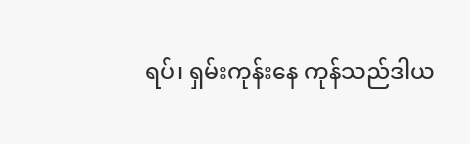ရပ်၊ ရှမ်းကုန်းနေ ကုန်သည်ဒါယ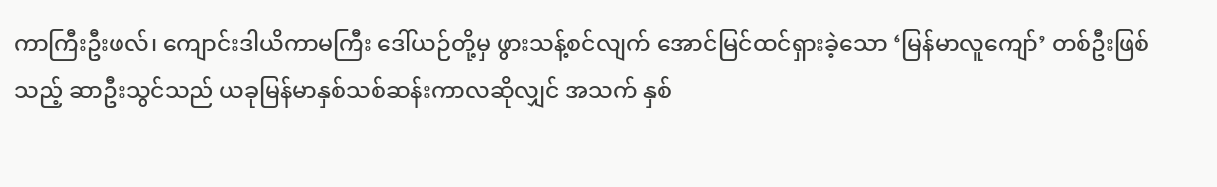ကာကြီးဦးဖလ်၊ ကျောင်းဒါယိကာမကြီး ဒေါ်ယဉ်တို့မှ ဖွားသန့်စင်လျက် အောင်မြင်ထင်ရှားခဲ့သော ‘မြန်မာလူကျော်’ တစ်ဦးဖြစ်သည့် ဆာဦးသွင်သည် ယခုမြန်မာနှစ်သစ်ဆန်းကာလဆိုလျှင် အသက် နှစ်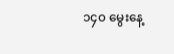၁၄၀ မွေးနေ့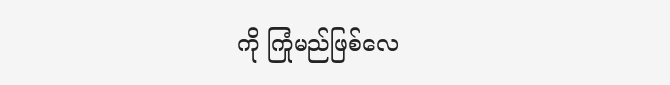ကို ကြုံမည်ဖြစ်လေ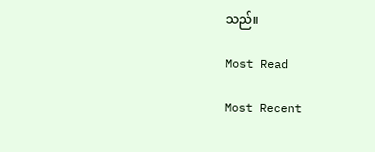သည်။

Most Read

Most Recent